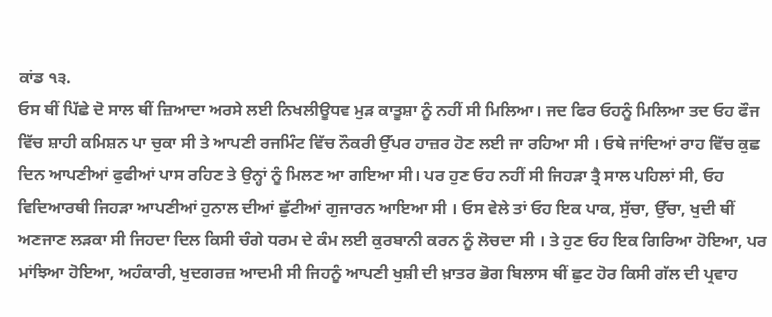ਕਾਂਡ ੧੩.
ਓਸ ਥੀਂ ਪਿੱਛੇ ਦੋ ਸਾਲ ਥੀਂ ਜ਼ਿਆਦਾ ਅਰਸੇ ਲਈ ਨਿਖਲੀਊਧਵ ਮੁੜ ਕਾਤੂਸ਼ਾ ਨੂੰ ਨਹੀਂ ਸੀ ਮਿਲਿਆ। ਜਦ ਫਿਰ ਓਹਨੂੰ ਮਿਲਿਆ ਤਦ ਓਹ ਫੌਜ ਵਿੱਚ ਸ਼ਾਹੀ ਕਮਿਸ਼ਨ ਪਾ ਚੁਕਾ ਸੀ ਤੇ ਆਪਣੀ ਰਜਮਿੰਟ ਵਿੱਚ ਨੌਕਰੀ ਉੱਪਰ ਹਾਜ਼ਰ ਹੋਣ ਲਈ ਜਾ ਰਹਿਆ ਸੀ । ਓਥੇ ਜਾਂਦਿਆਂ ਰਾਹ ਵਿੱਚ ਕੁਛ ਦਿਨ ਆਪਣੀਆਂ ਫੁਫੀਆਂ ਪਾਸ ਰਹਿਣ ਤੇ ਉਨ੍ਹਾਂ ਨੂੰ ਮਿਲਣ ਆ ਗਇਆ ਸੀ। ਪਰ ਹੁਣ ਓਹ ਨਹੀਂ ਸੀ ਜਿਹੜਾ ਤ੍ਰੈ ਸਾਲ ਪਹਿਲਾਂ ਸੀ, ਓਹ ਵਿਦਿਆਰਥੀ ਜਿਹੜਾ ਆਪਣੀਆਂ ਹੁਨਾਲ ਦੀਆਂ ਛੁੱਟੀਆਂ ਗੁਜਾਰਨ ਆਇਆ ਸੀ । ਓਸ ਵੇਲੇ ਤਾਂ ਓਹ ਇਕ ਪਾਕ, ਸੁੱਚਾ, ਉੱਚਾ, ਖੁਦੀ ਥੀਂ ਅਣਜਾਣ ਲੜਕਾ ਸੀ ਜਿਹਦਾ ਦਿਲ ਕਿਸੀ ਚੰਗੇ ਧਰਮ ਦੇ ਕੰਮ ਲਈ ਕੁਰਬਾਨੀ ਕਰਨ ਨੂੰ ਲੋਚਦਾ ਸੀ । ਤੇ ਹੁਣ ਓਹ ਇਕ ਗਿਰਿਆ ਹੋਇਆ, ਪਰ ਮਾਂਝਿਆ ਹੋਇਆ, ਅਹੰਕਾਰੀ, ਖੁਦਗਰਜ਼ ਆਦਮੀ ਸੀ ਜਿਹਨੂੰ ਆਪਣੀ ਖੁਸ਼ੀ ਦੀ ਖ਼ਾਤਰ ਭੋਗ ਬਿਲਾਸ ਥੀਂ ਛੁਟ ਹੋਰ ਕਿਸੀ ਗੱਲ ਦੀ ਪ੍ਰਵਾਹ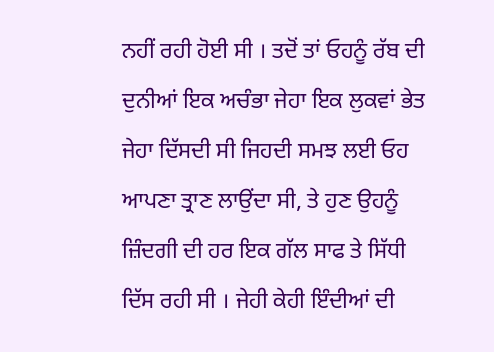ਨਹੀਂ ਰਹੀ ਹੋਈ ਸੀ । ਤਦੋਂ ਤਾਂ ਓਹਨੂੰ ਰੱਬ ਦੀ ਦੁਨੀਆਂ ਇਕ ਅਚੰਭਾ ਜੇਹਾ ਇਕ ਲੁਕਵਾਂ ਭੇਤ ਜੇਹਾ ਦਿੱਸਦੀ ਸੀ ਜਿਹਦੀ ਸਮਝ ਲਈ ਓਹ ਆਪਣਾ ਤ੍ਰਾਣ ਲਾਉਂਦਾ ਸੀ, ਤੇ ਹੁਣ ਉਹਨੂੰ ਜ਼ਿੰਦਗੀ ਦੀ ਹਰ ਇਕ ਗੱਲ ਸਾਫ ਤੇ ਸਿੱਧੀ ਦਿੱਸ ਰਹੀ ਸੀ । ਜੇਹੀ ਕੇਹੀ ਇੰਦੀਆਂ ਦੀ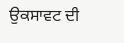ਉਕਸਾਵਟ ਦੀ